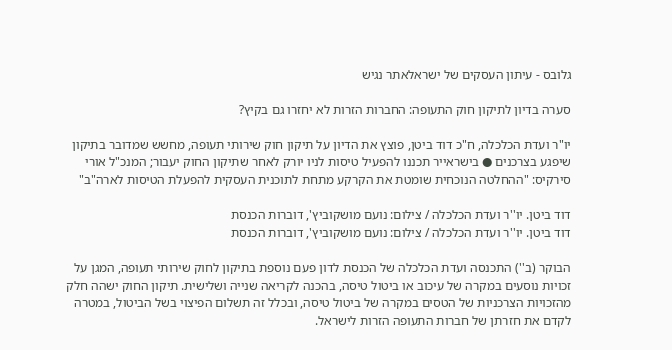גלובס - עיתון העסקים של ישראלאתר נגיש

סערה בדיון לתיקון חוק התעופה: החברות הזרות לא יחזרו גם בקיץ?

יו"ר ועדת הכלכלה, ח"כ דוד ביטן, פוצץ את הדיון על תיקון חוק שירותי תעופה, מחשש שמדובר בתיקון שיפגע בצרכנים ● בישראייר תכננו להפעיל טיסות לניו יורק לאחר שתיקון החוק יעבור; המנכ"ל אורי סירקיס: "ההחלטה הנוכחית שומטת את הקרקע מתחת לתוכנית העסקית להפעלת הטיסות לארה"ב"

דוד ביטן. יו''ר ועדת הכלכלה / צילום: נועם מושקוביץ', דוברות הכנסת
דוד ביטן. יו''ר ועדת הכלכלה / צילום: נועם מושקוביץ', דוברות הכנסת

הבוקר (ב'') התכנסה ועדת הכלכלה של הכנסת לדון פעם נוספת בתיקון לחוק שירותי תעופה, המגן על זכויות נוסעים במקרה של עיכוב או ביטול טיסה, בהכנה לקריאה שנייה ושלישית. תיקון החוק ישהה חלק מהזכויות הצרכניות של הטסים במקרה של ביטול טיסה, ובכלל זה תשלום הפיצוי בשל הביטול, במטרה לקדם את חזרתן של חברות התעופה הזרות לישראל.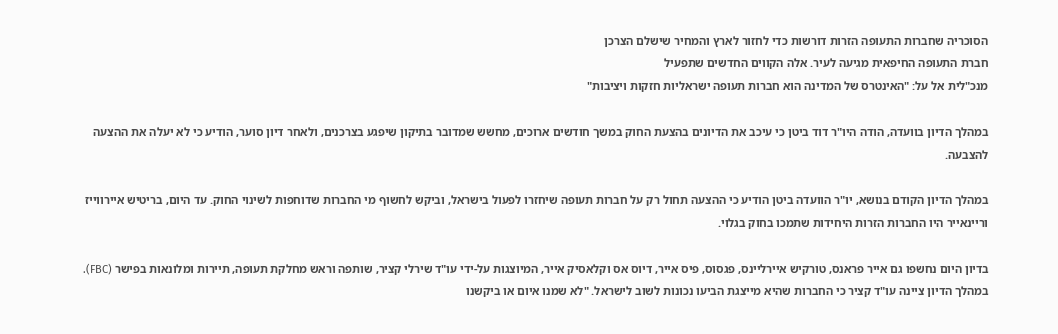הסוכריה שחברות התעופה הזרות דורשות כדי לחזור לארץ והמחיר שישלם הצרכן
חברת התעופה החיפאית מגיעה לעיר. אלה הקווים החדשים שתפעיל
מנכ"לית אל על: "האינטרס של המדינה הוא חברות תעופה ישראליות חזקות ויציבות"

במהלך הדיון בוועדה, הודה היו"ר דוד ביטן כי עיכב את הדיונים בהצעת החוק במשך חודשים ארוכים, מחשש שמדובר בתיקון שיפגע בצרכנים, ולאחר דיון סוער, הודיע כי לא יעלה את ההצעה להצבעה.

במהלך הדיון הקודם בנושא, יו"ר הוועדה ביטן הודיע כי ההצעה תחול רק על חברות תעופה שיחזרו לפעול בישראל, וביקש לחשוף מי החברות שדוחפות לשינוי החוק. עד היום, בריטיש איירווייז וריינאייר היו החברות הזרות היחידות שתמכו בחוק בגלוי.

בדיון היום נחשפו גם אייר פראנס, טורקיש איירליינס, פגסוס, פיס אייר, דיוס אס וקלאסיק אייר, המיוצגות על-ידי עו"ד שירלי קציר, שותפה וראש מחלקת תעופה, תיירות ומלונאות בפישר (FBC). במהלך הדיון ציינה עו"ד קציר כי החברות שהיא מייצגת הביעו נכונות לשוב לישראל. "לא שמנו איום או ביקשנו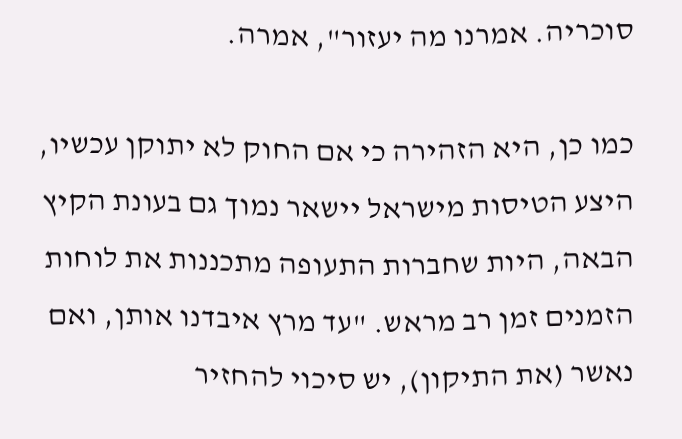סוכריה. אמרנו מה יעזור", אמרה.

כמו כן, היא הזהירה כי אם החוק לא יתוקן עכשיו, היצע הטיסות מישראל יישאר נמוך גם בעונת הקיץ הבאה, היות שחברות התעופה מתכננות את לוחות הזמנים זמן רב מראש. "עד מרץ איבדנו אותן, ואם נאשר (את התיקון), יש סיכוי להחזיר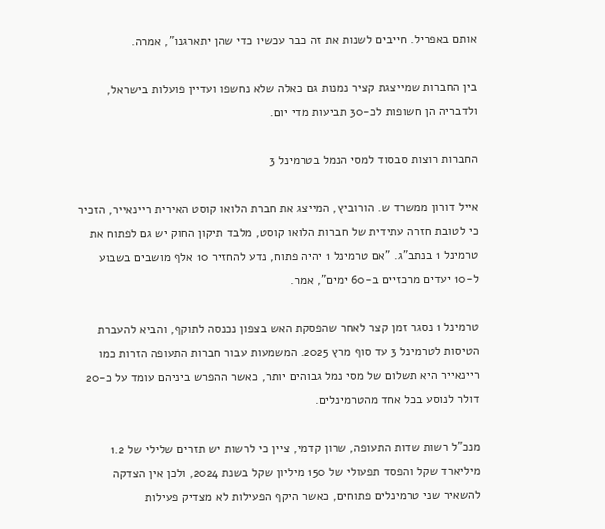אותם באפריל. חייבים לשנות את זה כבר עכשיו כדי שהן יתארגנו", אמרה.

בין החברות שמייצגת קציר נמנות גם כאלה שלא נחשפו ועדיין פועלות בישראל, ולדבריה הן חשופות לכ-30 תביעות מדי יום.

החברות רוצות סבסוד למסי הנמל בטרמינל 3

אייל דורון ממשרד ש. הורוביץ, המייצג את חברת הלואו קוסט האירית ריינאייר, הזכיר כי לטובת חזרה עתידית של חברות הלואו קוסט, מלבד תיקון החוק יש גם לפתוח את טרמינל 1 בנתב"ג. "אם טרמינל 1 יהיה פתוח, נדע להחזיר 10 אלף מושבים בשבוע ל-10 יעדים מרכזיים ב-60 ימים", אמר.

טרמינל 1 נסגר זמן קצר לאחר שהפסקת האש בצפון נכנסה לתוקף, והביא להעברת הטיסות לטרמינל 3 עד סוף מרץ 2025. המשמעות עבור חברות התעופה הזרות כמו ריינאייר היא תשלום של מסי נמל גבוהים יותר, כאשר ההפרש ביניהם עומד על כ-20 דולר לנוסע בכל אחד מהטרמינלים.

מנכ"ל רשות שדות התעופה, שרון קדמי, ציין כי לרשות יש תזרים שלילי של 1.2 מיליארד שקל והפסד תפעולי של 150 מיליון שקל בשנת 2024, ולכן אין הצדקה להשאיר שני טרמינלים פתוחים, כאשר היקף הפעילות לא מצדיק פעילות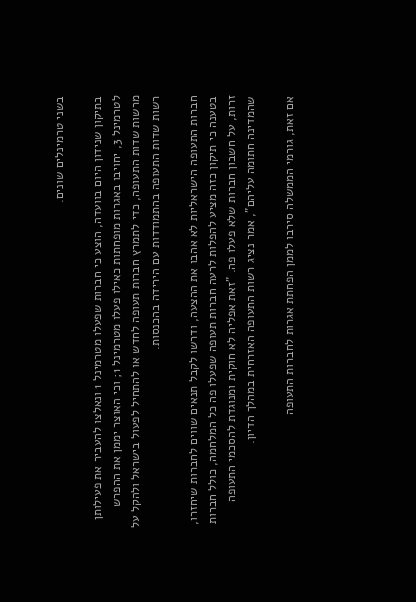בשני טרמינלים שונים.

בתיקון שנידון היום בוועדה, הוצע כי חברות שפעלו מטרמינל 1 ונאלצו להעביר את פעילותן לטרמינל 3, יחויבו באגרות מופחתות כאילו פעלו מטרמינל 1; וכי האוצר יממן את ההפרש מרשות שדות התעופה, כדי לתמרץ חברות תעופה לחדש או להתחיל לפעול בישראל ולהקל על רשות שדות התעופה בהתמודדות עם הירידה בהכנסות.

חברות התעופה הישראליות לא אהבו את ההצעה, ודרשו לקבל תנאים שווים לחברות שיחזרו, בטענה כי תיקון כזה מציע להפלות לרעה חברות תעופה שפעלו פה כל המלחמה, כולל חברות זרות, על חשבון חברות שלא פעלו פה. "זאת אפליה לא חוקית ומנוגדת להסכמי התעופה שהמדינה חתומה עליהם", אמר נציג רשות התעופה האזרחית במהלך הדיון.

אם זאת, גורמי הממשלה סירבו לממן הפחתת אגרות לחברות התעופה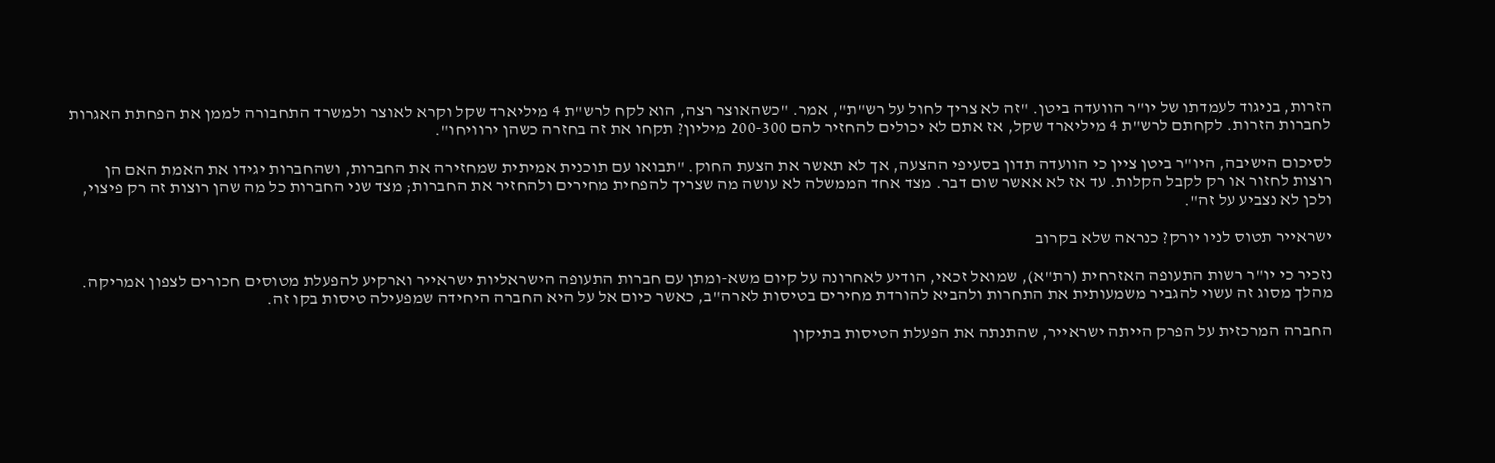הזרות, בניגוד לעמדתו של יו"ר הוועדה ביטן. "זה לא צריך לחול על רש"ת", אמר. "כשהאוצר רצה, הוא לקח לרש"ת 4 מיליארד שקל וקרא לאוצר ולמשרד התחבורה לממן את הפחתת האגרות לחברות הזרות. לקחתם לרש"ת 4 מיליארד שקל, אז אתם לא יכולים להחזיר להם 200-300 מיליון? תקחו את זה בחזרה כשהן ירוויחו".

לסיכום הישיבה, היו"ר ביטן ציין כי הוועדה תדון בסעיפי ההצעה, אך לא תאשר את הצעת החוק. "תבואו עם תוכנית אמיתית שמחזירה את החברות, ושהחברות יגידו את האמת האם הן רוצות לחזור או רק לקבל הקלות. עד אז לא אאשר שום דבר. מצד אחד הממשלה לא עושה מה שצריך להפחית מחירים ולהחזיר את החברות; מצד שני החברות כל מה שהן רוצות זה רק פיצוי, ולכן לא נצביע על זה".

ישראייר תטוס לניו יורק? כנראה שלא בקרוב

נזכיר כי יו"ר רשות התעופה האזרחית (רת"א), שמואל זכאי, הודיע לאחרונה על קיום משא-ומתן עם חברות התעופה הישראליות ישראייר וארקיע להפעלת מטוסים חכורים לצפון אמריקה. מהלך מסוג זה עשוי להגביר משמעותית את התחרות ולהביא להורדת מחירים בטיסות לארה"ב, כאשר כיום אל על היא החברה היחידה שמפעילה טיסות בקו זה.

החברה המרכזית על הפרק הייתה ישראייר, שהתנתה את הפעלת הטיסות בתיקון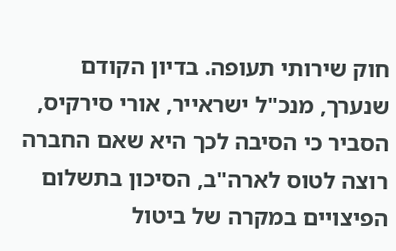חוק שירותי תעופה. בדיון הקודם שנערך, מנכ"ל ישראייר, אורי סירקיס, הסביר כי הסיבה לכך היא שאם החברה רוצה לטוס לארה"ב, הסיכון בתשלום הפיצויים במקרה של ביטול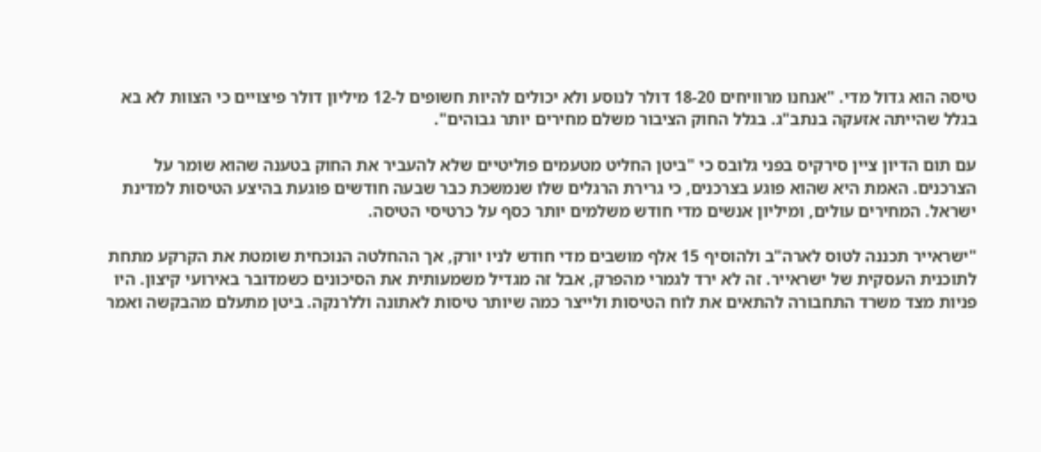טיסה הוא גדול מדי. "אנחנו מרוויחים 18-20 דולר לנוסע ולא יכולים להיות חשופים ל-12 מיליון דולר פיצויים כי הצוות לא בא בגלל שהייתה אזעקה בנתב"ג. בגלל החוק הציבור משלם מחירים יותר גבוהים".

עם תום הדיון ציין סירקיס בפני גלובס כי "ביטן החליט מטעמים פוליטיים שלא להעביר את החוק בטענה שהוא שומר על הצרכנים. האמת היא שהוא פוגע בצרכנים, כי גרירת הרגלים שלו שנמשכת כבר שבעה חודשים פוגעת בהיצע הטיסות למדינת ישראל. המחירים עולים, ומיליון אנשים מדי חודש משלמים יותר כסף על כרטיסי הטיסה.

"ישראייר תכננה לטוס לארה"ב ולהוסיף 15 אלף מושבים מדי חודש לניו יורק, אך ההחלטה הנוכחית שומטת את הקרקע מתחת לתוכנית העסקית של ישראייר. זה לא ירד לגמרי מהפרק, אבל זה מגדיל משמעותית את הסיכונים כשמדובר באירועי קיצון. היו פניות מצד משרד התחבורה להתאים את לוח הטיסות ולייצר כמה שיותר טיסות לאתונה וללרנקה. ביטן מתעלם מהבקשה ואמר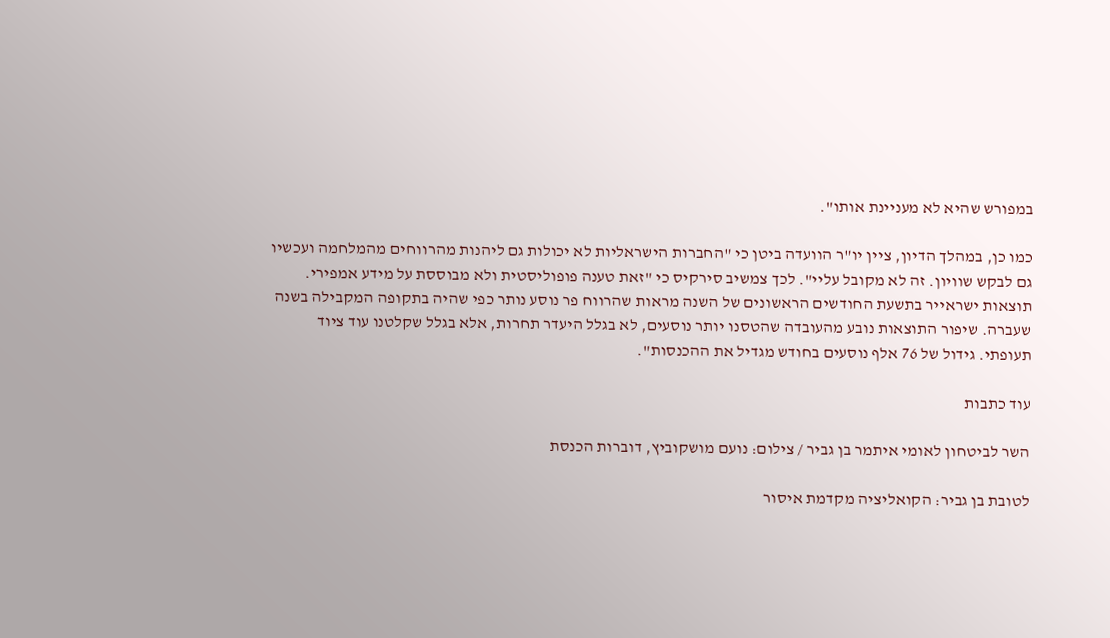במפורש שהיא לא מעניינת אותו".

כמו כן, במהלך הדיון, ציין יו"ר הוועדה ביטן כי "החברות הישראליות לא יכולות גם ליהנות מהרווחים מהמלחמה ועכשיו גם לבקש שוויון. זה לא מקובל עליי". לכך צמשיב סירקיס כי "זאת טענה פופוליסטית ולא מבוססת על מידע אמפירי. תוצאות ישראייר בתשעת החודשים הראשונים של השנה מראות שהרווח פר נוסע נותר כפי שהיה בתקופה המקבילה בשנה שעברה. שיפור התוצאות נובע מהעובדה שהטסנו יותר נוסעים, לא בגלל היעדר תחרות, אלא בגלל שקלטנו עוד ציוד תעופתי. גידול של 76 אלף נוסעים בחודש מגדיל את ההכנסות".

עוד כתבות

השר לביטחון לאומי איתמר בן גביר / צילום: נועם מושקוביץ, דוברות הכנסת

לטובת בן גביר: הקואליציה מקדמת איסור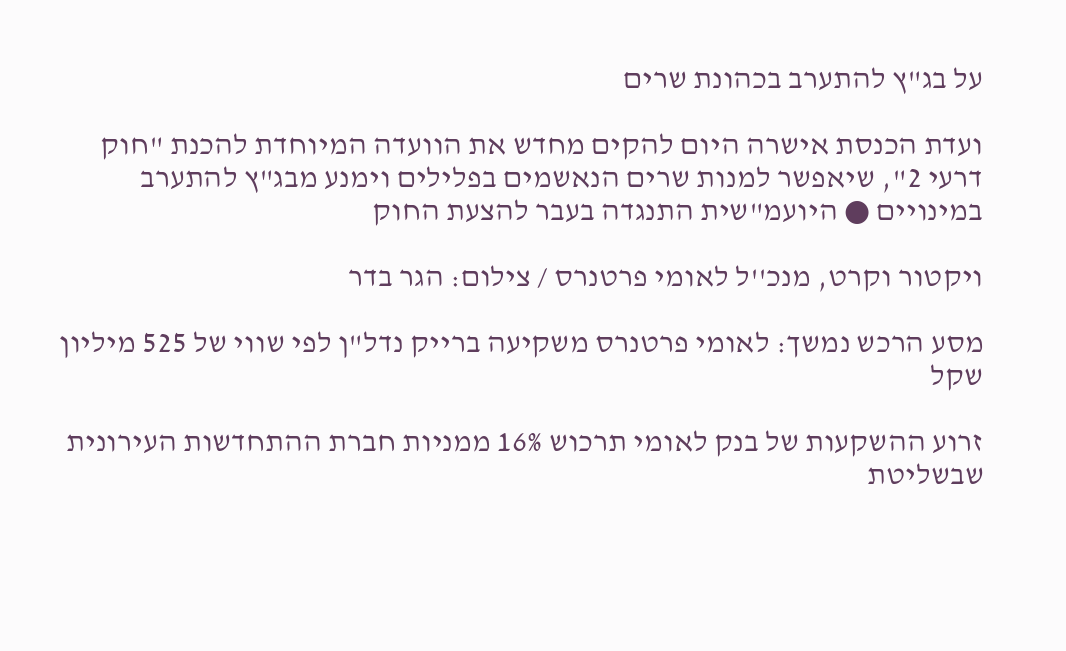על בג"ץ להתערב בכהונת שרים

ועדת הכנסת אישרה היום להקים מחדש את הוועדה המיוחדת להכנת "חוק דרעי 2", שיאפשר למנות שרים הנאשמים בפלילים וימנע מבג"ץ להתערב במינויים ● היועמ"שית התנגדה בעבר להצעת החוק

ויקטור וקרט, מנכ''ל לאומי פרטנרס / צילום: הגר בדר

מסע הרכש נמשך: לאומי פרטנרס משקיעה ברייק נדל"ן לפי שווי של 525 מיליון שקל

זרוע ההשקעות של בנק לאומי תרכוש 16% ממניות חברת ההתחדשות העירונית שבשליטת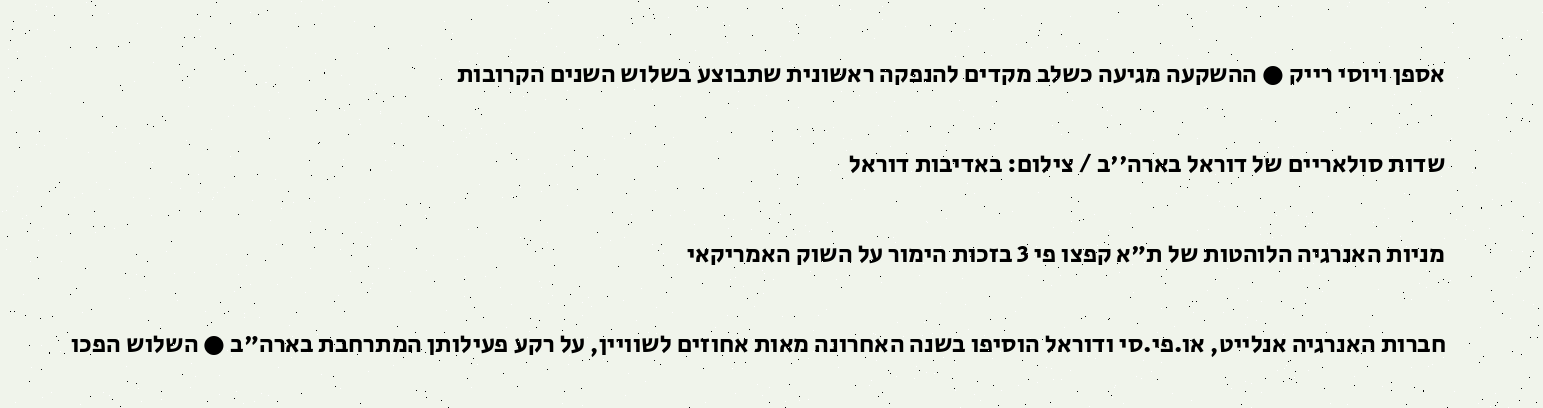אספן ויוסי רייק ● ההשקעה מגיעה כשלב מקדים להנפקה ראשונית שתבוצע בשלוש השנים הקרובות

שדות סולאריים של דוראל בארה''ב / צילום: באדיבות דוראל

מניות האנרגיה הלוהטות של ת"א קפצו פי 3 בזכות הימור על השוק האמריקאי

חברות האנרגיה אנלייט, או.פי.סי ודוראל הוסיפו בשנה האחרונה מאות אחוזים לשוויין, על רקע פעילותן המתרחבת בארה"ב ● השלוש הפכו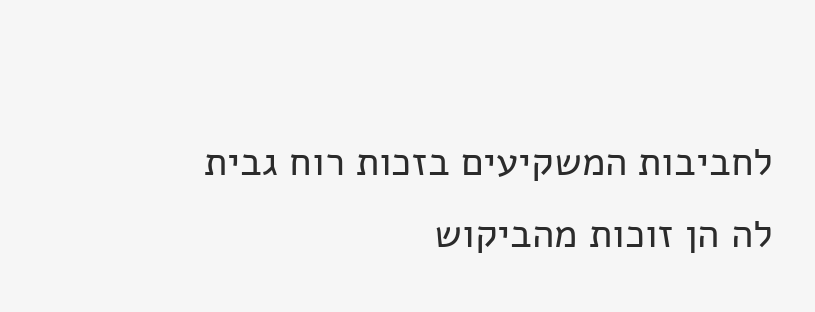לחביבות המשקיעים בזכות רוח גבית לה הן זוכות מהביקוש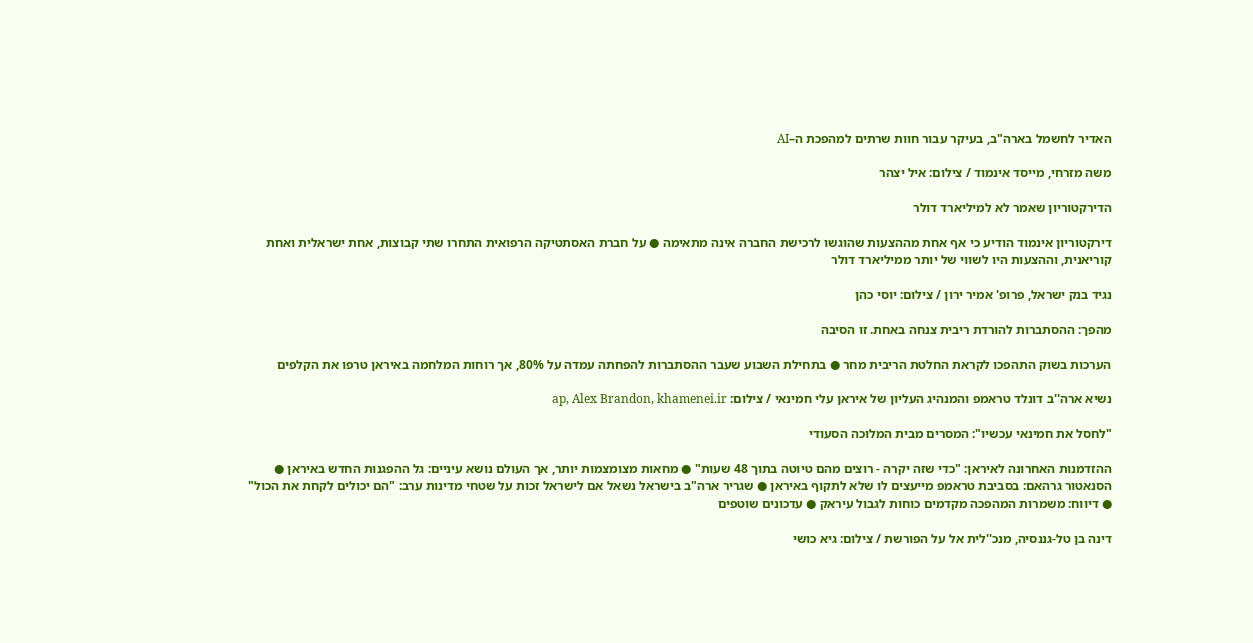האדיר לחשמל בארה"ב, בעיקר עבור חוות שרתים למהפכת ה–AI

משה מזרחי, מייסד אינמוד / צילום: איל יצהר

הדירקטוריון שאמר לא למיליארד דולר

דירקטוריון אינמוד הודיע כי אף אחת מההצעות שהוגשו לרכישת החברה אינה מתאימה ● על חברת האסתטיקה הרפואית התחרו שתי קבוצות, אחת ישראלית ואחת קוריאנית, וההצעות היו לשווי של יותר ממיליארד דולר

נגיד בנק ישראל, פרופ' אמיר ירון / צילום: יוסי כהן

מהפך: ההסתברות להורדת ריבית צנחה באחת. זו הסיבה

הערכות בשוק התהפכו לקראת החלטת הריבית מחר ● בתחילת השבוע שעבר ההסתברות להפחתה עמדה על 80%, אך רוחות המלחמה באיראן טרפו את הקלפים

נשיא ארה''ב דונלד טראמפ והמנהיג העליון של איראן עלי חמינאי / צילום: ap, Alex Brandon, khamenei.ir

"לחסל את חמינאי עכשיו": המסרים מבית המלוכה הסעודי

ההזדמנות האחרונה לאיראן: "כדי שזה יקרה - רוצים מהם טיוטה בתוך 48 שעות" ● מחאות מצומצמות יותר, אך העולם נושא עיניים: גל ההפגנות החדש באיראן ● הסנאטור גרהאם: בסביבת טראמפ מייעצים לו שלא לתקוף באיראן ● שגריר ארה"ב בישראל נשאל אם לישראל זכות על שטחי מדינות ערב: "הם יכולים לקחת את הכול" ● דיווח: משמרות המהפכה מקדמים כוחות לגבול עיראק ● עדכונים שוטפים

דינה בן טל-גננסיה, מנכ''לית אל על הפורשת / צילום: גיא כושי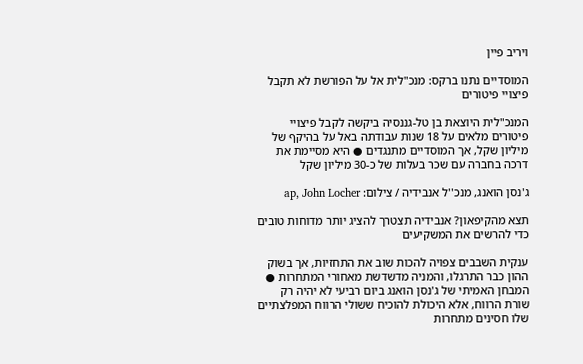ויריב פיין

המוסדיים נתנו ברקס: מנכ"לית אל על הפורשת לא תקבל פיצויי פיטורים

המנכ"לית היוצאת בן טל-גננסיה ביקשה לקבל פיצויי פיטורים מלאים על 18 שנות עבודתה באל על בהיקף של מיליון שקל, אך המוסדיים מתנגדים ● היא מסיימת את דרכה בחברה עם שכר בעלות של כ-30 מיליון שקל

ג'נסן הואנג, מנכ''ל אנבידיה / צילום: ap, John Locher

תצא מהקיפאון? אנבידיה תצטרך להציג יותר מדוחות טובים כדי להרשים את המשקיעים

ענקית השבבים צפויה להכות שוב את התחזיות, אך בשוק ההון כבר התרגלו, והמניה מדשדשת מאחורי המתחרות ● המבחן האמיתי של ג'נסן הואנג ביום רביעי לא יהיה רק שורת הרווח, אלא היכולת להוכיח ששולי הרווח המפלצתיים שלו חסינים מתחרות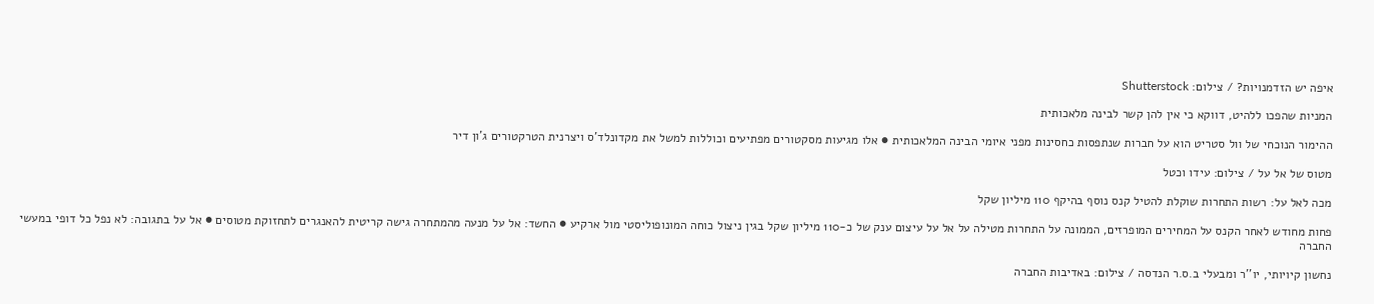איפה יש הזדמנויות? / צילום: Shutterstock

המניות שהפכו ללהיט, דווקא כי אין להן קשר לבינה מלאכותית

ההימור הנוכחי של וול סטריט הוא על חברות שנתפסות כחסינות מפני איומי הבינה המלאכותית ● אלו מגיעות מסקטורים מפתיעים וכוללות למשל את מקדונלד'ס ויצרנית הטרקטורים ג'ון דיר

מטוס של אל על / צילום: עידו וכטל

מכה לאל על: רשות התחרות שוקלת להטיל קנס נוסף בהיקף 110 מיליון שקל

פחות מחודש לאחר הקנס על המחירים המופרזים, הממונה על התחרות מטילה על אל על עיצום ענק של כ-110 מיליון שקל בגין ניצול כוחה המונופוליסטי מול ארקיע ● החשד: אל על מנעה מהמתחרה גישה קריטית להאנגרים לתחזוקת מטוסים ● אל על בתגובה: לא נפל כל דופי במעשי החברה

נחשון קיויותי, יו''ר ומבעלי ב.ס.ר הנדסה / צילום: באדיבות החברה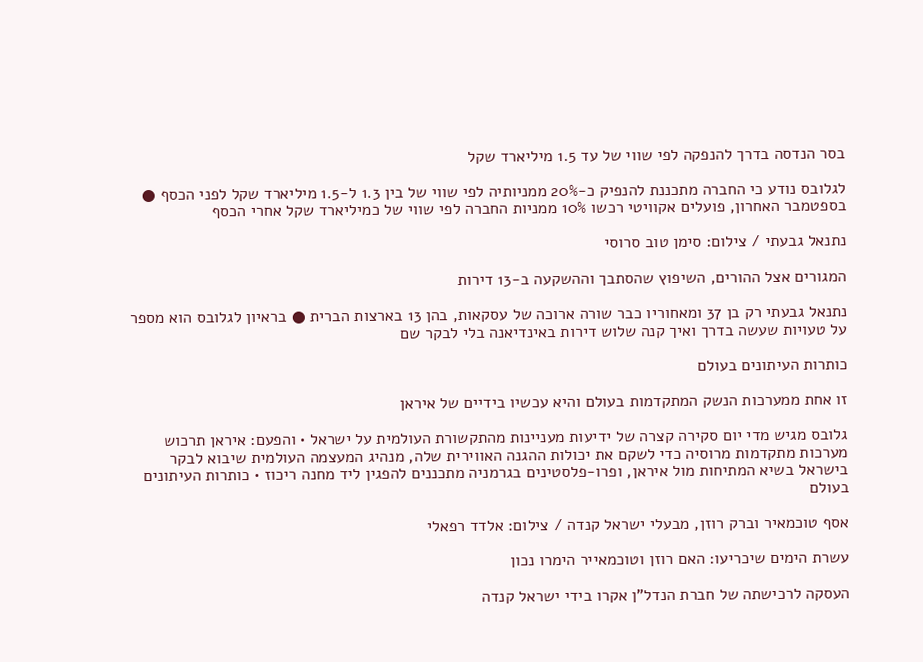בסר הנדסה בדרך להנפקה לפי שווי של עד 1.5 מיליארד שקל

לגלובס נודע כי החברה מתכננת להנפיק כ-20% ממניותיה לפי שווי של בין 1.3 ל-1.5 מיליארד שקל לפני הכסף ● בספטמבר האחרון, פועלים אקוויטי רכשו 10% ממניות החברה לפי שווי של כמיליארד שקל אחרי הכסף

נתנאל גבעתי / צילום: סימן טוב סרוסי

המגורים אצל ההורים, השיפוץ שהסתבך וההשקעה ב-13 דירות

נתנאל גבעתי רק בן 37 ומאחוריו כבר שורה ארוכה של עסקאות, בהן 13 בארצות הברית ● בראיון לגלובס הוא מספר על טעויות שעשה בדרך ואיך קנה שלוש דירות באינדיאנה בלי לבקר שם

כותרות העיתונים בעולם

זו אחת ממערכות הנשק המתקדמות בעולם והיא עכשיו בידיים של איראן

גלובס מגיש מדי יום סקירה קצרה של ידיעות מעניינות מהתקשורת העולמית על ישראל • והפעם: איראן תרכוש מערכות מתקדמות מרוסיה כדי לשקם את יכולות ההגנה האווירית שלה, מנהיג המעצמה העולמית שיבוא לבקר בישראל בשיא המתיחות מול איראן, ופרו-פלסטינים בגרמניה מתכננים להפגין ליד מחנה ריכוז • כותרות העיתונים בעולם

אסף טוכמאיר וברק רוזן, מבעלי ישראל קנדה / צילום: אלדד רפאלי

עשרת הימים שיכריעו: האם רוזן וטוכמאייר הימרו נכון

העסקה לרכישתה של חברת הנדל"ן אקרו בידי ישראל קנדה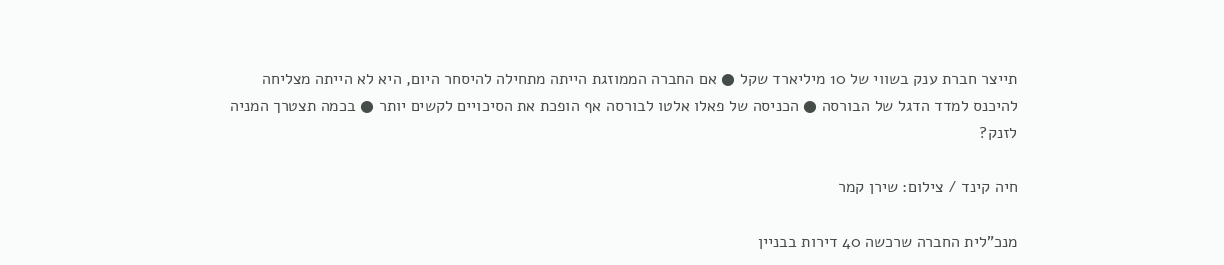תייצר חברת ענק בשווי של 10 מיליארד שקל ● אם החברה הממוזגת הייתה מתחילה להיסחר היום, היא לא הייתה מצליחה להיכנס למדד הדגל של הבורסה ● הכניסה של פאלו אלטו לבורסה אף הופכת את הסיכויים לקשים יותר ● בכמה תצטרך המניה לזנק?

חיה קינד / צילום: שירן קמר

מנכ"לית החברה שרכשה 40 דירות בבניין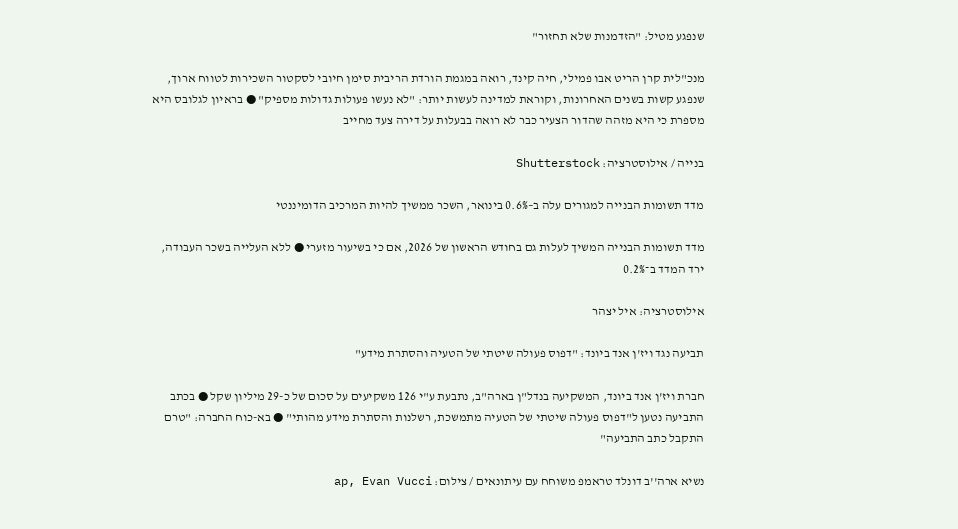שנפגע מטיל: "הזדמנות שלא תחזור"

מנכ"לית קרן הריט אבו פמילי, חיה קינד, רואה במגמת הורדת הריבית סימן חיובי לסקטור השכירות לטווח ארוך, שנפגע קשות בשנים האחרונות, וקוראת למדינה לעשות יותר: "לא נעשו פעולות גדולות מספיק" ● בראיון לגלובס היא מספרת כי היא מזהה שהדור הצעיר כבר לא רואה בבעלות על דירה צעד מחייב

בנייה / אילוסטרציה: Shutterstock

מדד תשומות הבנייה למגורים עלה ב–0.6% בינואר, השכר ממשיך להיות המרכיב הדומיננטי

מדד תשומות הבנייה המשיך לעלות גם בחודש הראשון של 2026, אם כי בשיעור מזערי ● ללא העלייה בשכר העבודה, ירד המדד ב־0.2%

אילוסטרציה: איל יצהר

תביעה נגד ויז'ן אנד ביונד: "דפוס פעולה שיטתי של הטעיה והסתרת מידע"

חברת ויז'ן אנד ביונד, המשקיעה בנדל"ן בארה"ב, נתבעת ע"י 126 משקיעים על סכום של כ-29 מיליון שקל ● בכתב התביעה נטען ל"דפוס פעולה שיטתי של הטעיה מתמשכת, רשלנות והסתרת מידע מהותי" ● בא-כוח החברה: "טרם התקבל כתב התביעה"

נשיא ארה''ב דונלד טראמפ משוחח עם עיתונאים / צילום: ap, Evan Vucci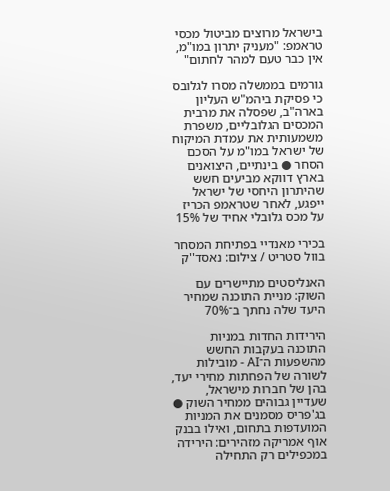בישראל מרוצים מביטול מכסי טראמפ: "מעניק יתרון במו"מ, אין כבר טעם למהר לחתום"

גורמים בממשלה מסרו לגלובס כי פסיקת ביהמ"ש העליון בארה"ב, שפסלה את מרבית המכסים הגלובליים, משפרת משמעותית את עמדת המיקוח של ישראל במו"מ על הסכם הסחר ● בינתיים, היצואנים בארץ דווקא מביעים חשש שהיתרון היחסי של ישראל ייפגע, לאחר שטראמפ הכריז על מכס גלובלי אחיד של 15%

בכירי מאנדיי בפתיחת המסחר בוול סטריט / צילום: נאסד''ק

האנליסטים מתיישרים עם השוק: מניית התוכנה שמחיר היעד שלה נחתך ב־70%

הירידות החדות במניות התוכנה בעקבות החשש מהשפעות ה־AI - מובילות לשורה של הפחתות מחירי יעד, בהן של חברות מישראל, שעדיין גבוהים ממחיר השוק ● בג'פריס מסמנים את המניות המועדפות בתחום, ואילו בבנק אוף אמריקה מזהירים: הירידה במכפילים רק התחילה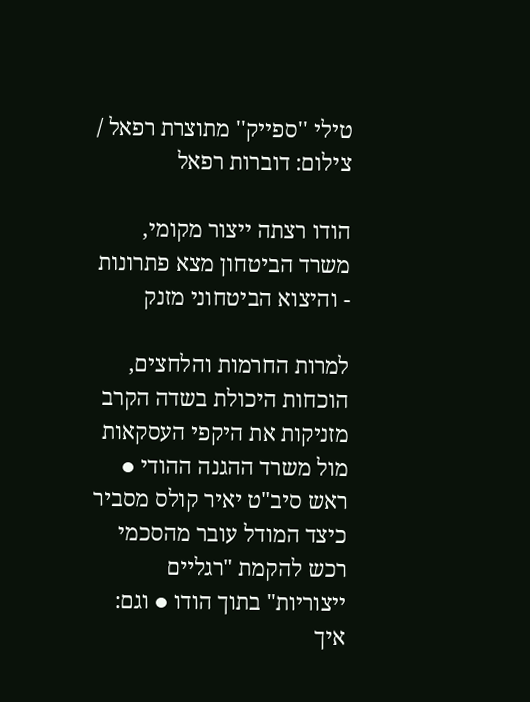טילי ''ספייק'' מתוצרת רפאל / צילום: דוברות רפאל

הודו רצתה ייצור מקומי, משרד הביטחון מצא פתרונות - והיצוא הביטחוני מזנק

למרות החרמות והלחצים, הוכחות היכולת בשדה הקרב מזניקות את היקפי העסקאות מול משרד ההגנה ההודי ● ראש סיב"ט יאיר קולס מסביר כיצד המודל עובר מהסכמי רכש להקמת "רגליים ייצוריות" בתוך הודו ● וגם: איך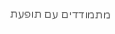מתמודדים עם תופעת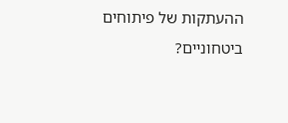ההעתקות של פיתוחים ביטחוניים?